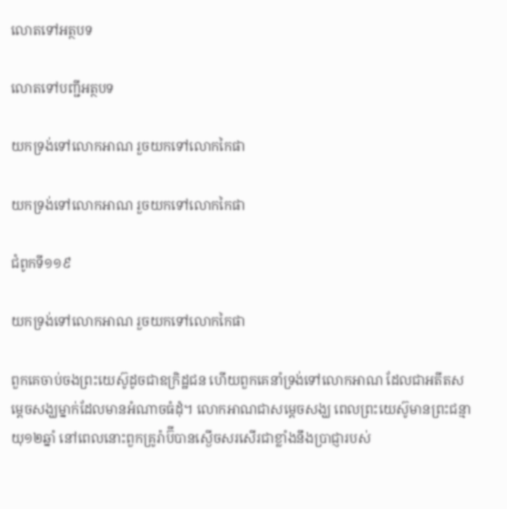លោតទៅអត្ថបទ

លោតទៅបញ្ជីអត្ថបទ

យកទ្រង់ទៅលោកអាណ រួចយកទៅលោកកៃផា

យកទ្រង់ទៅលោកអាណ រួចយកទៅលោកកៃផា

ជំពូកទី១១៩

យកទ្រង់ទៅលោកអាណ រួចយកទៅលោកកៃផា

ពួកគេចាប់ចងព្រះយេស៊ូដូចជាឧក្រិដ្ឋជន ហើយពួកគេនាំទ្រង់ទៅលោកអាណ ដែលជាអតីតសម្ដេចសង្ឃម្នាក់ដែលមានអំណាចធំដុំ។ លោកអាណជាសម្ដេចសង្ឃ ពេលព្រះយេស៊ូមានព្រះជន្មាយុ១២ឆ្នាំ នៅពេលនោះពួកគ្រូរ៉ាប៊ីបានស្ងើចសរសើរជាខ្លាំងនឹងប្រាជ្ញារបស់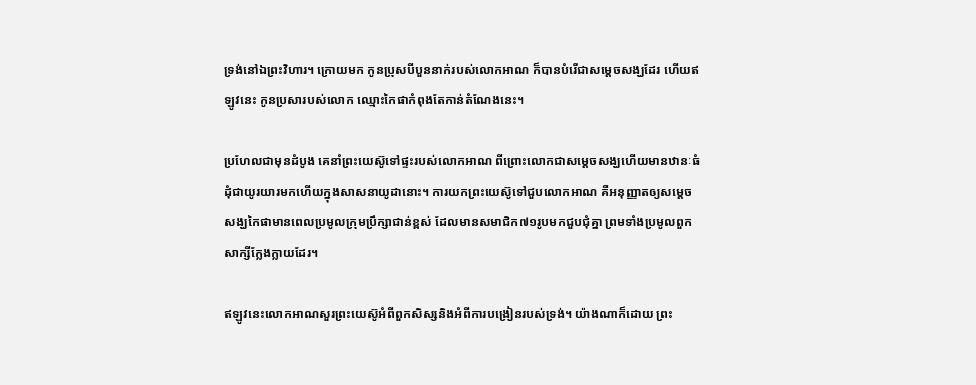ទ្រង់នៅឯព្រះវិហារ។ ក្រោយមក កូនប្រុសបីបួននាក់របស់លោកអាណ ក៏បានបំរើជាសម្ដេចសង្ឃដែរ ហើយឥឡូវនេះ កូនប្រសារបស់លោក ឈ្មោះកៃផាកំពុងតែកាន់តំណែងនេះ។

ប្រហែលជាមុនដំបូង គេនាំព្រះយេស៊ូទៅផ្ទះរបស់លោកអាណ ពីព្រោះលោកជាសម្ដេចសង្ឃហើយមានឋានៈធំដុំជាយូរយារមកហើយក្នុងសាសនាយូដានោះ។ ការយកព្រះយេស៊ូទៅជួបលោកអាណ គឺអនុញ្ញាតឲ្យសម្ដេចសង្ឃកៃផាមានពេលប្រមូលក្រុមប្រឹក្សាជាន់ខ្ពស់ ដែលមានសមាជិក៧១រូបមកជួបជុំគ្នា ព្រមទាំងប្រមូលពួកសាក្សីក្លែងក្លាយដែរ។

ឥឡូវនេះលោកអាណសួរព្រះយេស៊ូអំពីពួកសិស្សនិងអំពីការបង្រៀនរបស់ទ្រង់។ យ៉ាងណាក៏ដោយ ព្រះ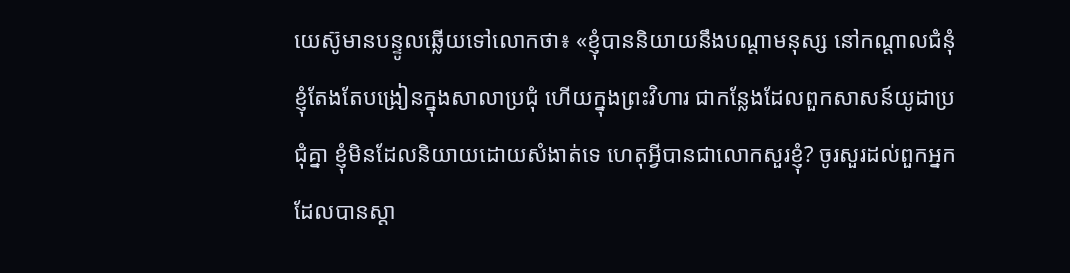យេស៊ូមានបន្ទូលឆ្លើយទៅលោកថា៖ «ខ្ញុំបាននិយាយនឹងបណ្ដាមនុស្ស នៅកណ្ដាលជំនុំ ខ្ញុំតែងតែបង្រៀនក្នុងសាលាប្រជុំ ហើយក្នុងព្រះវិហារ ជាកន្លែងដែលពួកសាសន៍យូដាប្រជុំគ្នា ខ្ញុំមិនដែលនិយាយដោយសំងាត់ទេ ហេតុអ្វីបានជាលោកសួរខ្ញុំ? ចូរសួរដល់ពួកអ្នកដែលបានស្ដា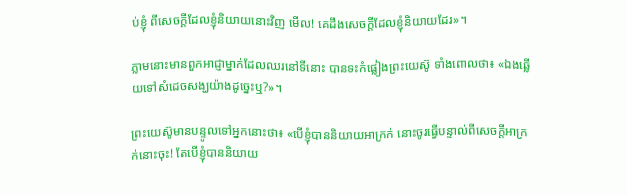ប់ខ្ញុំ ពីសេចក្ដីដែលខ្ញុំនិយាយនោះវិញ មើល! គេដឹងសេចក្ដីដែលខ្ញុំនិយាយដែរ»។

ភ្លាមនោះមានពួកអាជ្ញាម្នាក់ដែលឈរនៅទីនោះ បានទះកំផ្លៀងព្រះយេស៊ូ ទាំងពោលថា៖ «ឯងឆ្លើយទៅសំដេចសង្ឃយ៉ាងដូច្នេះឬ?»។

ព្រះយេស៊ូមានបន្ទូលទៅអ្នកនោះថា៖ «បើខ្ញុំបាននិយាយអាក្រក់ នោះចូរធ្វើបន្ទាល់ពីសេចក្ដីអាក្រក់នោះចុះ! តែបើខ្ញុំបាននិយាយ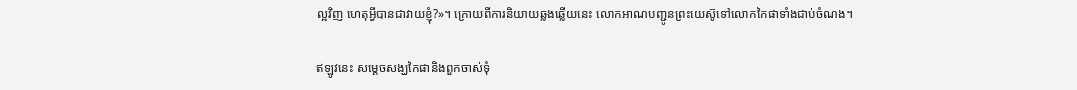ល្អវិញ ហេតុអ្វីបានជាវាយខ្ញុំ?»។ ក្រោយពីការនិយាយឆ្លងឆ្លើយនេះ លោកអាណបញ្ជូនព្រះយេស៊ូទៅលោកកៃផាទាំងជាប់ចំណង។

ឥឡូវនេះ សម្ដេចសង្ឃកៃផានិងពួកចាស់ទុំ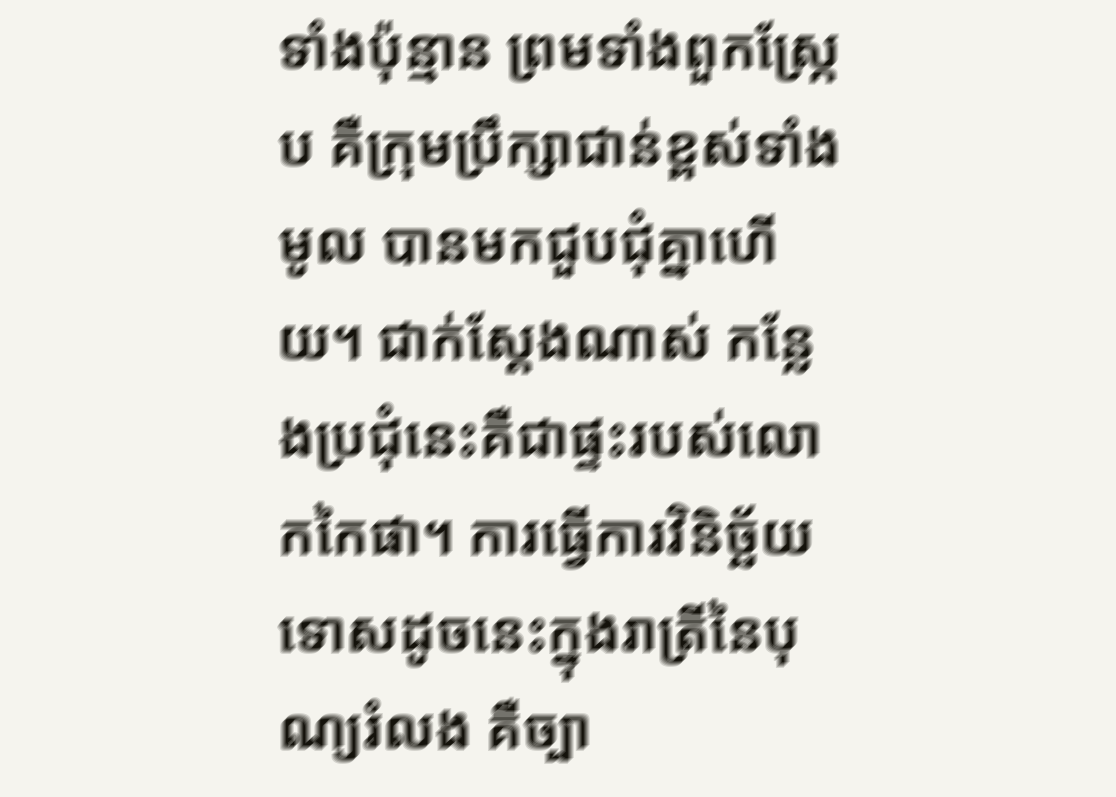ទាំងប៉ុន្មាន ព្រមទាំងពួកស្ក្រែប គឺក្រុមប្រឹក្សាជាន់ខ្ពស់ទាំងមូល បានមកជួបជុំគ្នាហើយ។ ជាក់ស្តែងណាស់ កន្លែងប្រជុំនេះគឺជាផ្ទះរបស់លោកកៃផា។ ការធ្វើការវិនិច្ឆ័យទោសដូចនេះក្នុងរាត្រីនៃបុណ្យរំលង គឺច្បា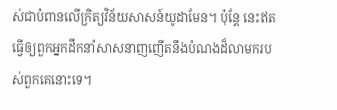ស់ជាបំពានលើក្រិត្យវិន័យសាសន៍យូដាមែន។ ប៉ុន្តែ នេះឥតធ្វើឲ្យពួកអ្នកដឹកនាំសាសនាញញើតនឹងបំណងដ៏លាមករបស់ពួកគេនោះទេ។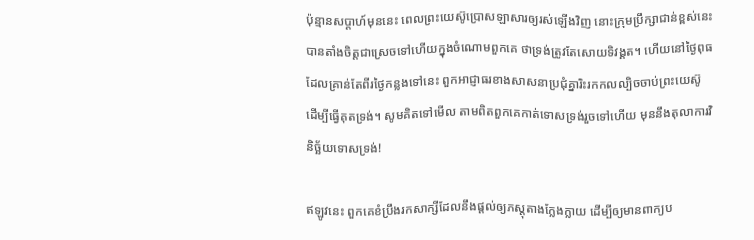ប៉ុន្មានសប្ដាហ៍មុននេះ ពេលព្រះយេស៊ូប្រោសឡាសារឲ្យរស់ឡើងវិញ នោះក្រុមប្រឹក្សាជាន់ខ្ពស់នេះបានតាំងចិត្តជាស្រេចទៅហើយក្នុងចំណោមពួកគេ ថាទ្រង់ត្រូវតែសោយទិវង្គត។ ហើយនៅថ្ងៃពុធដែលគ្រាន់តែពីរថ្ងៃកន្លងទៅនេះ ពួកអាជ្ញាធរខាងសាសនាប្រជុំគ្នារិះរកកលល្បិចចាប់ព្រះយេស៊ូ ដើម្បីធ្វើគុតទ្រង់។ សូមគិតទៅមើល តាមពិតពួកគេកាត់ទោសទ្រង់រួចទៅហើយ មុននឹងតុលាការវិនិច្ឆ័យទោសទ្រង់!

ឥឡូវនេះ ពួកគេខំប្រឹងរកសាក្សីដែលនឹងផ្ដល់ឲ្យភស្តុតាងក្លែងក្លាយ ដើម្បីឲ្យមានពាក្យប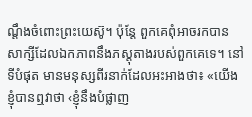ណ្ដឹងចំពោះព្រះយេស៊ូ។ ប៉ុន្តែ ពួកគេពុំអាចរកបានសាក្សីដែលឯកភាពនឹងភស្តុតាងរបស់ពួកគេទេ។ នៅទីបំផុត មានមនុស្សពីរនាក់ដែលអះអាងថា៖ «យើងខ្ញុំបានឮវាថា ‹ខ្ញុំនឹងបំផ្លាញ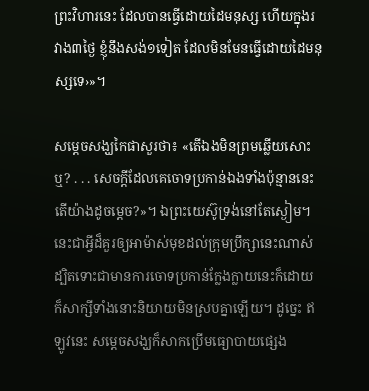ព្រះវិហារនេះ ដែលបានធ្វើដោយដៃមនុស្ស ហើយក្នុងរវាង៣ថ្ងៃ ខ្ញុំនឹងសង់១ទៀត ដែលមិនមែនធ្វើដោយដៃមនុស្សទេ›»។

សម្ដេចសង្ឃកៃផាសួរថា៖ «តើឯងមិនព្រមឆ្លើយសោះឬ? . . . សេចក្ដីដែលគេចោទប្រកាន់ឯងទាំងប៉ុន្មាននេះ តើយ៉ាងដូចម្ដេច?»។ ឯព្រះយេស៊ូទ្រង់នៅតែស្ងៀម។ នេះជាអ្វីដ៏គួរឲ្យអាម៉ាស់មុខដល់ក្រុមប្រឹក្សានេះណាស់ ដ្បិតទោះជាមានការចោទប្រកាន់ក្លែងក្លាយនេះក៏ដោយ ក៏សាក្សីទាំងនោះនិយាយមិនស្របគ្នាឡើយ។ ដូច្នេះ ឥឡូវនេះ សម្ដេចសង្ឃក៏សាកប្រើមធ្យោបាយផ្សេង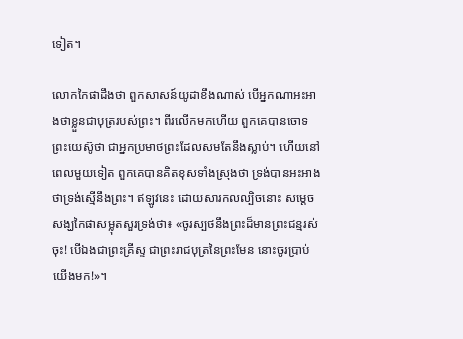ទៀត។

លោកកៃផាដឹងថា ពួកសាសន៍យូដាខឹងណាស់ បើអ្នកណាអះអាងថាខ្លួនជាបុត្ររបស់ព្រះ។ ពីរលើកមកហើយ ពួកគេបានចោទព្រះយេស៊ូថា ជាអ្នកប្រមាថព្រះដែលសមតែនឹងស្លាប់។ ហើយនៅពេលមួយទៀត ពួកគេបានគិតខុសទាំងស្រុងថា ទ្រង់បានអះអាងថាទ្រង់ស្មើនឹងព្រះ។ ឥឡូវនេះ ដោយសារកលល្បិចនោះ សម្ដេចសង្ឃកៃផាសម្លុតសួរទ្រង់ថា៖ «ចូរស្បថនឹងព្រះដ៏មានព្រះជន្មរស់ចុះ! បើឯងជាព្រះគ្រីស្ទ ជាព្រះរាជបុត្រនៃព្រះមែន នោះចូរប្រាប់យើងមក!»។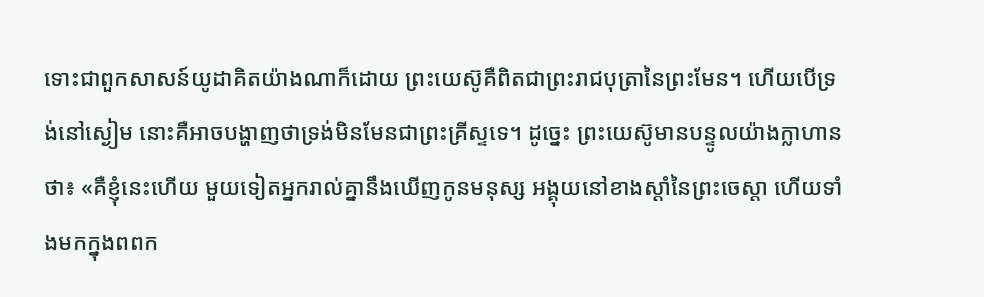ទោះជាពួកសាសន៍យូដាគិតយ៉ាងណាក៏ដោយ ព្រះយេស៊ូគឺពិតជាព្រះរាជបុត្រានៃព្រះមែន។ ហើយបើទ្រង់នៅស្ងៀម នោះគឺអាចបង្ហាញថាទ្រង់មិនមែនជាព្រះគ្រីស្ទទេ។ ដូច្នេះ ព្រះយេស៊ូមានបន្ទូលយ៉ាងក្លាហានថា៖ «គឺខ្ញុំនេះហើយ មួយទៀតអ្នករាល់គ្នានឹងឃើញកូនមនុស្ស អង្គុយនៅខាងស្ដាំនៃព្រះចេស្ដា ហើយទាំងមកក្នុងពពក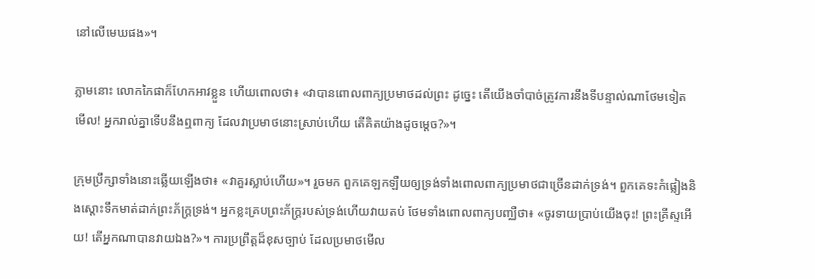នៅលើមេឃផង»។

ភ្លាមនោះ លោកកៃផាក៏ហែកអាវខ្លួន ហើយពោលថា៖ «វាបានពោលពាក្យប្រមាថដល់ព្រះ ដូច្នេះ តើយើងចាំបាច់ត្រូវការនឹងទីបន្ទាល់ណាថែមទៀត មើល! អ្នករាល់គ្នាទើបនឹងឮពាក្យ ដែលវាប្រមាថនោះស្រាប់ហើយ តើគិតយ៉ាងដូចម្ដេច?»។

ក្រុមប្រឹក្សាទាំងនោះឆ្លើយឡើងថា៖ «វាគួរស្លាប់ហើយ»។ រួចមក ពួកគេឡកឡឺយឲ្យទ្រង់ទាំងពោលពាក្យប្រមាថជាច្រើនដាក់ទ្រង់។ ពួកគេទះកំផ្លៀងនិងស្ដោះទឹកមាត់ដាក់ព្រះភ័ក្ដ្រទ្រង់។ អ្នកខ្លះគ្របព្រះភ័ក្ដ្ររបស់ទ្រង់ហើយវាយតប់ ថែមទាំងពោលពាក្យបញ្ឈឺថា៖ «ចូរទាយប្រាប់យើងចុះ! ព្រះគ្រីស្ទអើយ! តើអ្នកណាបានវាយឯង?»។ ការប្រព្រឹត្តដ៏ខុសច្បាប់ ដែលប្រមាថមើល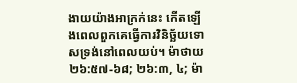ងាយយ៉ាងអាក្រក់នេះ កើតឡើងពេលពួកគេធ្វើការវិនិច្ឆ័យទោសទ្រង់នៅពេលយប់។ ម៉ាថាយ ២៦:៥៧-៦៨; ២៦:៣, ៤; ម៉ា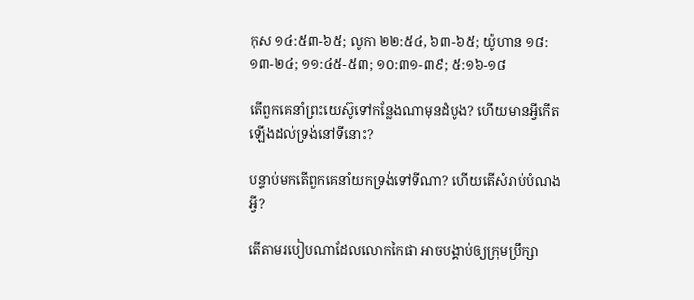កុស ១៤:៥៣-៦៥; លូកា ២២:៥៤, ៦៣-៦៥; យ៉ូហាន ១៨:១៣-២៤; ១១:៤៥-៥៣; ១០:៣១-៣៩; ៥:១៦-១៨

តើពួកគេនាំព្រះយេស៊ូទៅកន្លែងណាមុនដំបូង? ហើយមានអ្វីកើតឡើងដល់ទ្រង់នៅទីនោះ?

បន្ទាប់មកតើពួកគេនាំយកទ្រង់ទៅទីណា? ហើយតើសំរាប់បំណងអ្វី?

តើតាមរបៀបណាដែលលោកកៃផា អាចបង្គាប់ឲ្យក្រុមប្រឹក្សា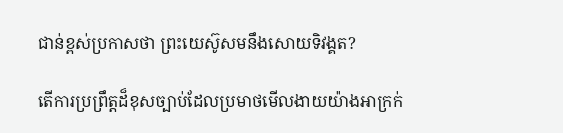ជាន់ខ្ពស់ប្រកាសថា ព្រះយេស៊ូសមនឹងសោយទិវង្គត?

តើការប្រព្រឹត្តដ៏ខុសច្បាប់ដែលប្រមាថមើលងាយយ៉ាងអាក្រក់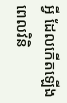អ្វី ដែលកើតឡើងពេលវិនិ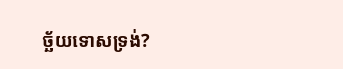ច្ឆ័យទោសទ្រង់?